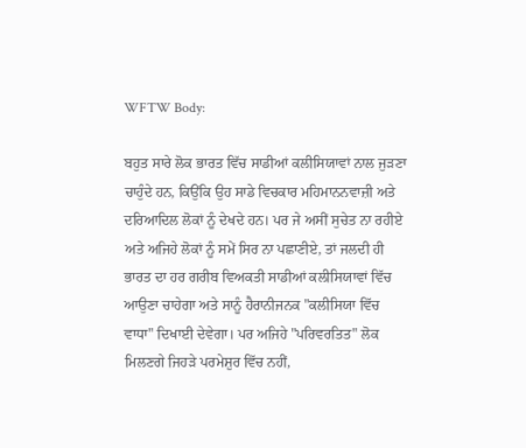WFTW Body:

ਬਹੁਤ ਸਾਰੇ ਲੋਕ ਭਾਰਤ ਵਿੱਚ ਸਾਡੀਆਂ ਕਲੀਸਿਯਾਵਾਂ ਨਾਲ ਜੁੜਣਾ ਚਾਹੁੰਦੇ ਹਨ, ਕਿਉਂਕਿ ਉਹ ਸਾਡੇ ਵਿਚਕਾਰ ਮਹਿਮਾਨਨਵਾਜ਼ੀ ਅਤੇ ਦਰਿਆਦਿਲ ਲੋਕਾਂ ਨੂੰ ਦੇਖਦੇ ਹਨ। ਪਰ ਜੇ ਅਸੀਂ ਸੁਚੇਤ ਨਾ ਰਹੀਏ ਅਤੇ ਅਜਿਹੇ ਲੋਕਾਂ ਨੂੰ ਸਮੇਂ ਸਿਰ ਨਾ ਪਛਾਣੀਏ, ਤਾਂ ਜਲਦੀ ਹੀ ਭਾਰਤ ਦਾ ਹਰ ਗਰੀਬ ਵਿਅਕਤੀ ਸਾਡੀਆਂ ਕਲੀਸਿਯਾਵਾਂ ਵਿੱਚ ਆਉਣਾ ਚਾਹੇਗਾ ਅਤੇ ਸਾਨੂੰ ਹੈਰਾਨੀਜਨਕ "ਕਲੀਸਿਯਾ ਵਿੱਚ ਵਾਧਾ" ਦਿਖਾਈ ਦੇਵੇਗਾ। ਪਰ ਅਜਿਹੇ "ਪਰਿਵਰਤਿਤ" ਲੋਕ ਮਿਲਣਗੇ ਜਿਹੜੇ ਪਰਮੇਸ਼ੁਰ ਵਿੱਚ ਨਹੀਂ,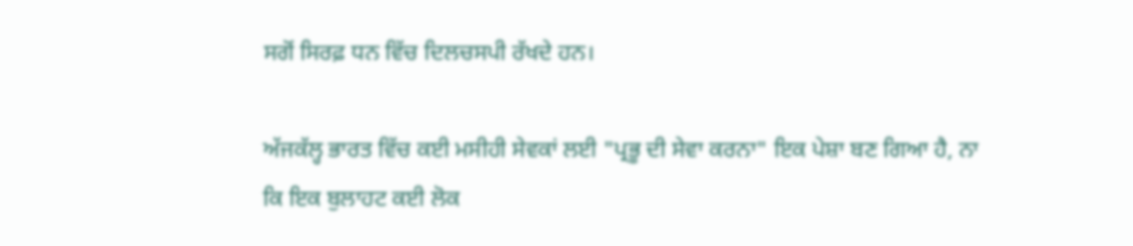ਸਗੋਂ ਸਿਰਫ਼ ਧਨ ਵਿੱਚ ਦਿਲਚਸਪੀ ਰੱਖਦੇ ਹਨ।

ਅੱਜਕੱਲ੍ਹ ਭਾਰਤ ਵਿੱਚ ਕਈ ਮਸੀਹੀ ਸੇਵਕਾਂ ਲਈ "ਪ੍ਰਭੂ ਦੀ ਸੇਵਾ ਕਰਨਾ" ਇਕ ਪੇਸ਼ਾ ਬਣ ਗਿਆ ਹੈ, ਨਾ ਕਿ ਇਕ ਬੁਲਾਹਟ ਕਈ ਲੋਕ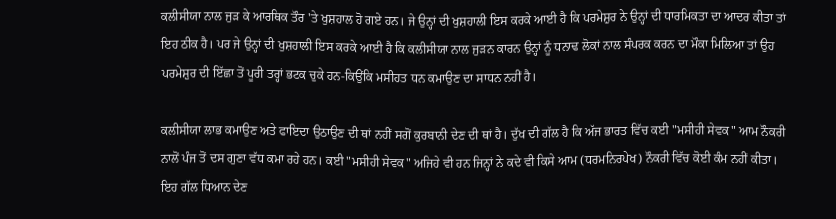ਕਲੀਸੀਯਾ ਨਾਲ ਜੁੜ ਕੇ ਆਰਥਿਕ ਤੌਰ 'ਤੇ ਖੁਸ਼ਹਾਲ ਹੋ ਗਏ ਹਨ। ਜੇ ਉਨ੍ਹਾਂ ਦੀ ਖੁਸ਼ਹਾਲੀ ਇਸ ਕਰਕੇ ਆਈ ਹੈ ਕਿ ਪਰਮੇਸ਼ੁਰ ਨੇ ਉਨ੍ਹਾਂ ਦੀ ਧਾਰਮਿਕਤਾ ਦਾ ਆਦਰ ਕੀਤਾ ਤਾਂ ਇਹ ਠੀਕ ਹੈ। ਪਰ ਜੇ ਉਨ੍ਹਾਂ ਦੀ ਖੁਸ਼ਹਾਲੀ ਇਸ ਕਰਕੇ ਆਈ ਹੈ ਕਿ ਕਲੀਸੀਯਾ ਨਾਲ ਜੁੜਨ ਕਾਰਨ ਉਨ੍ਹਾਂ ਨੂੰ ਧਨਾਢ ਲੋਕਾਂ ਨਾਲ ਸੰਪਰਕ ਕਰਨ ਦਾ ਮੌਕਾ ਮਿਲਿਆ ਤਾਂ ਉਹ ਪਰਮੇਸ਼ੁਰ ਦੀ ਇੱਛਾ ਤੋਂ ਪੂਰੀ ਤਰ੍ਹਾਂ ਭਟਕ ਚੁਕੇ ਹਨ-ਕਿਉਂਕਿ ਮਸੀਹਤ ਧਨ ਕਮਾਉਣ ਦਾ ਸਾਧਨ ਨਹੀਂ ਹੈ।

ਕਲੀਸੀਯਾ ਲਾਭ ਕਮਾਉਣ ਅਤੇ ਫਾਇਦਾ ਉਠਾਉਣ ਦੀ ਥਾਂ ਨਹੀਂ ਸਗੋਂ ਕੁਰਬਾਨੀ ਦੇਣ ਦੀ ਥਾਂ ਹੈ। ਦੁੱਖ ਦੀ ਗੱਲ ਹੈ ਕਿ ਅੱਜ ਭਾਰਤ ਵਿੱਚ ਕਈ "ਮਸੀਹੀ ਸੇਵਕ" ਆਮ ਨੌਕਰੀ ਨਾਲੋਂ ਪੰਜ ਤੋਂ ਦਸ ਗੁਣਾ ਵੱਧ ਕਮਾ ਰਹੇ ਹਨ। ਕਈ "ਮਸੀਹੀ ਸੇਵਕ" ਅਜਿਹੇ ਵੀ ਹਨ ਜਿਨ੍ਹਾਂ ਨੇ ਕਦੇ ਵੀ ਕਿਸੇ ਆਮ (ਧਰਮਨਿਰਪੇਖ) ਨੌਕਰੀ ਵਿੱਚ ਕੋਈ ਕੰਮ ਨਹੀਂ ਕੀਤਾ। ਇਹ ਗੱਲ ਧਿਆਨ ਦੇਣ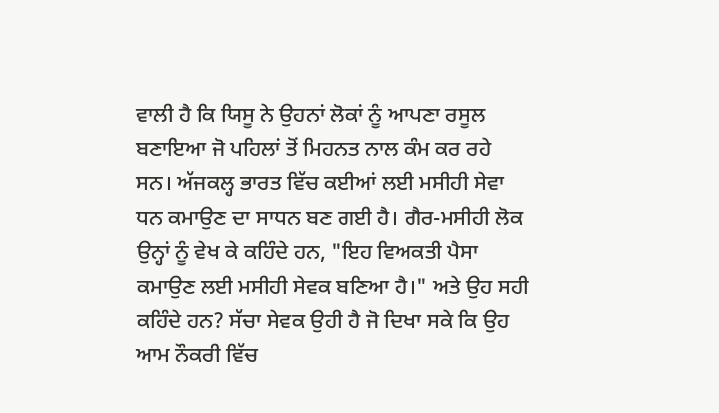ਵਾਲੀ ਹੈ ਕਿ ਯਿਸੂ ਨੇ ਉਹਨਾਂ ਲੋਕਾਂ ਨੂੰ ਆਪਣਾ ਰਸੂਲ ਬਣਾਇਆ ਜੋ ਪਹਿਲਾਂ ਤੋਂ ਮਿਹਨਤ ਨਾਲ ਕੰਮ ਕਰ ਰਹੇ ਸਨ। ਅੱਜਕਲ੍ਹ ਭਾਰਤ ਵਿੱਚ ਕਈਆਂ ਲਈ ਮਸੀਹੀ ਸੇਵਾ ਧਨ ਕਮਾਉਣ ਦਾ ਸਾਧਨ ਬਣ ਗਈ ਹੈ। ਗੈਰ-ਮਸੀਹੀ ਲੋਕ ਉਨ੍ਹਾਂ ਨੂੰ ਵੇਖ ਕੇ ਕਹਿੰਦੇ ਹਨ, "ਇਹ ਵਿਅਕਤੀ ਪੈਸਾ ਕਮਾਉਣ ਲਈ ਮਸੀਹੀ ਸੇਵਕ ਬਣਿਆ ਹੈ।" ਅਤੇ ਉਹ ਸਹੀ ਕਹਿੰਦੇ ਹਨ? ਸੱਚਾ ਸੇਵਕ ਉਹੀ ਹੈ ਜੋ ਦਿਖਾ ਸਕੇ ਕਿ ਉਹ ਆਮ ਨੌਕਰੀ ਵਿੱਚ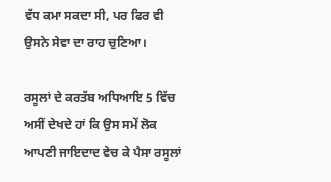ਵੱਧ ਕਮਾ ਸਕਦਾ ਸੀ, ਪਰ ਫਿਰ ਵੀ ਉਸਨੇ ਸੇਵਾ ਦਾ ਰਾਹ ਚੁਣਿਆ।

ਰਸੂਲਾਂ ਦੇ ਕਰਤੱਬ ਅਧਿਆਇ 5 ਵਿੱਚ ਅਸੀਂ ਦੇਖਦੇ ਹਾਂ ਕਿ ਉਸ ਸਮੇਂ ਲੋਕ ਆਪਣੀ ਜਾਇਦਾਦ ਵੇਚ ਕੇ ਪੈਸਾ ਰਸੂਲਾਂ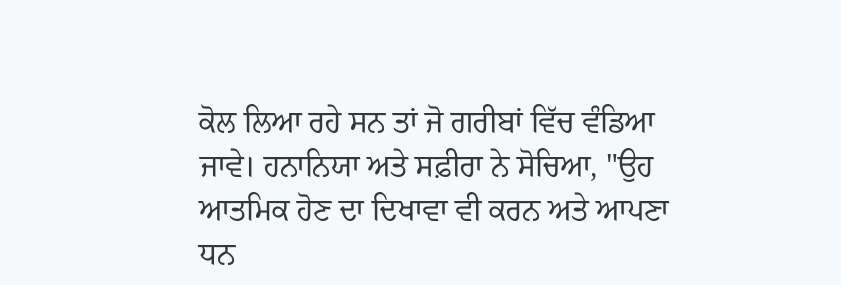ਕੋਲ ਲਿਆ ਰਹੇ ਸਨ ਤਾਂ ਜੋ ਗਰੀਬਾਂ ਵਿੱਚ ਵੰਡਿਆ ਜਾਵੇ। ਹਨਾਨਿਯਾ ਅਤੇ ਸਫ਼ੀਰਾ ਨੇ ਸੋਚਿਆ, "ਉਹ ਆਤਮਿਕ ਹੋਣ ਦਾ ਦਿਖਾਵਾ ਵੀ ਕਰਨ ਅਤੇ ਆਪਣਾ ਧਨ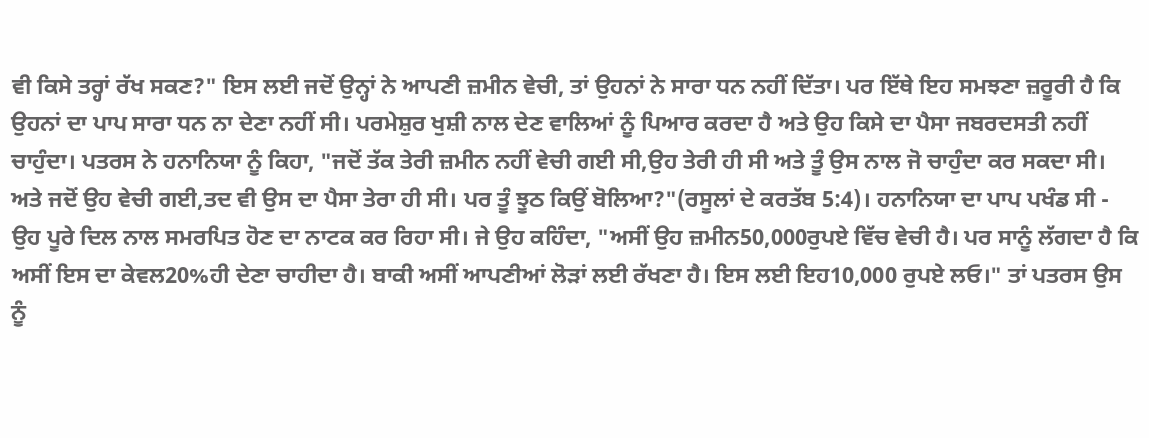ਵੀ ਕਿਸੇ ਤਰ੍ਹਾਂ ਰੱਖ ਸਕਣ?" ਇਸ ਲਈ ਜਦੋਂ ਉਨ੍ਹਾਂ ਨੇ ਆਪਣੀ ਜ਼ਮੀਨ ਵੇਚੀ, ਤਾਂ ਉਹਨਾਂ ਨੇ ਸਾਰਾ ਧਨ ਨਹੀਂ ਦਿੱਤਾ। ਪਰ ਇੱਥੇ ਇਹ ਸਮਝਣਾ ਜ਼ਰੂਰੀ ਹੈ ਕਿ ਉਹਨਾਂ ਦਾ ਪਾਪ ਸਾਰਾ ਧਨ ਨਾ ਦੇਣਾ ਨਹੀਂ ਸੀ। ਪਰਮੇਸ਼ੁਰ ਖੁਸ਼ੀ ਨਾਲ ਦੇਣ ਵਾਲਿਆਂ ਨੂੰ ਪਿਆਰ ਕਰਦਾ ਹੈ ਅਤੇ ਉਹ ਕਿਸੇ ਦਾ ਪੈਸਾ ਜਬਰਦਸਤੀ ਨਹੀਂ ਚਾਹੁੰਦਾ। ਪਤਰਸ ਨੇ ਹਨਾਨਿਯਾ ਨੂੰ ਕਿਹਾ, "ਜਦੋਂ ਤੱਕ ਤੇਰੀ ਜ਼ਮੀਨ ਨਹੀਂ ਵੇਚੀ ਗਈ ਸੀ,ਉਹ ਤੇਰੀ ਹੀ ਸੀ ਅਤੇ ਤੂੰ ਉਸ ਨਾਲ ਜੋ ਚਾਹੁੰਦਾ ਕਰ ਸਕਦਾ ਸੀ। ਅਤੇ ਜਦੋਂ ਉਹ ਵੇਚੀ ਗਈ,ਤਦ ਵੀ ਉਸ ਦਾ ਪੈਸਾ ਤੇਰਾ ਹੀ ਸੀ। ਪਰ ਤੂੰ ਝੂਠ ਕਿਉਂ ਬੋਲਿਆ?"(ਰਸੂਲਾਂ ਦੇ ਕਰਤੱਬ 5:4)। ਹਨਾਨਿਯਾ ਦਾ ਪਾਪ ਪਖੰਡ ਸੀ - ਉਹ ਪੂਰੇ ਦਿਲ ਨਾਲ ਸਮਰਪਿਤ ਹੋਣ ਦਾ ਨਾਟਕ ਕਰ ਰਿਹਾ ਸੀ। ਜੇ ਉਹ ਕਹਿੰਦਾ, "ਅਸੀਂ ਉਹ ਜ਼ਮੀਨ50,000ਰੁਪਏ ਵਿੱਚ ਵੇਚੀ ਹੈ। ਪਰ ਸਾਨੂੰ ਲੱਗਦਾ ਹੈ ਕਿ ਅਸੀਂ ਇਸ ਦਾ ਕੇਵਲ20%ਹੀ ਦੇਣਾ ਚਾਹੀਦਾ ਹੈ। ਬਾਕੀ ਅਸੀਂ ਆਪਣੀਆਂ ਲੋੜਾਂ ਲਈ ਰੱਖਣਾ ਹੈ। ਇਸ ਲਈ ਇਹ10,000 ਰੁਪਏ ਲਓ।" ਤਾਂ ਪਤਰਸ ਉਸ ਨੂੰ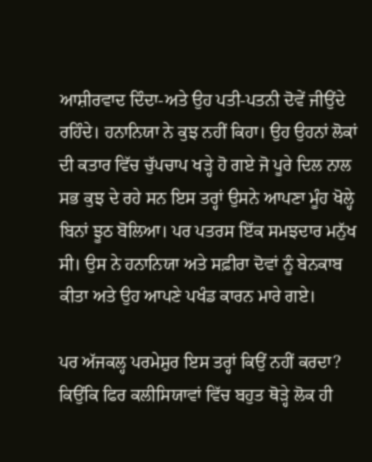ਆਸ਼ੀਰਵਾਦ ਦਿੰਦਾ-ਅਤੇ ਉਹ ਪਤੀ-ਪਤਨੀ ਦੋਵੇਂ ਜੀਉਂਦੇ ਰਹਿੰਦੇ। ਹਨਾਨਿਯਾ ਨੇ ਕੁਝ ਨਹੀਂ ਕਿਹਾ। ਉਹ ਉਹਨਾਂ ਲੋਕਾਂ ਦੀ ਕਤਾਰ ਵਿੱਚ ਚੁੱਪਚਾਪ ਖੜ੍ਹੇ ਹੋ ਗਏ ਜੋ ਪੂਰੇ ਦਿਲ ਨਾਲ ਸਭ ਕੁਝ ਦੇ ਰਹੇ ਸਨ ਇਸ ਤਰ੍ਹਾਂ ਉਸਨੇ ਆਪਣਾ ਮੂੰਹ ਖੋਲ੍ਹੇ ਬਿਨਾਂ ਝੂਠ ਬੋਲਿਆ। ਪਰ ਪਤਰਸ ਇੱਕ ਸਮਝਦਾਰ ਮਨੁੱਖ ਸੀ। ਉਸ ਨੇ ਹਨਾਨਿਯਾ ਅਤੇ ਸਫ਼ੀਰਾ ਦੋਵਾਂ ਨੂੰ ਬੇਨਕਾਬ ਕੀਤਾ ਅਤੇ ਉਹ ਆਪਣੇ ਪਖੰਡ ਕਾਰਨ ਮਾਰੇ ਗਏ।

ਪਰ ਅੱਜਕਲ੍ਹ ਪਰਮੇਸ਼ੁਰ ਇਸ ਤਰ੍ਹਾਂ ਕਿਉਂ ਨਹੀਂ ਕਰਦਾ? ਕਿਉਂਕਿ ਫਿਰ ਕਲੀਸਿਯਾਵਾਂ ਵਿੱਚ ਬਹੁਤ ਥੋੜ੍ਹੇ ਲੋਕ ਹੀ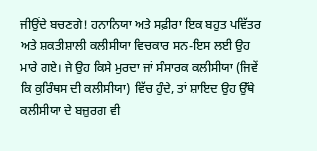ਜੀਉਂਦੇ ਬਚਣਗੇ! ਹਨਾਨਿਯਾ ਅਤੇ ਸਫ਼ੀਰਾ ਇਕ ਬਹੁਤ ਪਵਿੱਤਰ ਅਤੇ ਸ਼ਕਤੀਸ਼ਾਲੀ ਕਲੀਸੀਯਾ ਵਿਚਕਾਰ ਸਨ-ਇਸ ਲਈ ਉਹ ਮਾਰੇ ਗਏ। ਜੇ ਉਹ ਕਿਸੇ ਮੁਰਦਾ ਜਾਂ ਸੰਸਾਰਕ ਕਲੀਸੀਯਾ (ਜਿਵੇਂ ਕਿ ਕੁਰਿੰਥਸ ਦੀ ਕਲੀਸੀਯਾ) ਵਿੱਚ ਹੁੰਦੇ, ਤਾਂ ਸ਼ਾਇਦ ਉਹ ਉੱਥੇ ਕਲੀਸੀਯਾ ਦੇ ਬਜ਼ੁਰਗ ਵੀ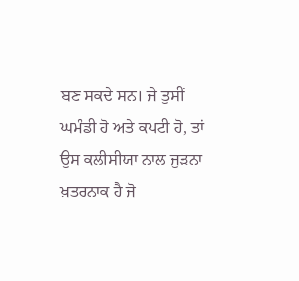ਬਣ ਸਕਦੇ ਸਨ। ਜੇ ਤੁਸੀਂ ਘਮੰਡੀ ਹੋ ਅਤੇ ਕਪਟੀ ਹੋ, ਤਾਂ ਉਸ ਕਲੀਸੀਯਾ ਨਾਲ ਜੁੜਨਾ ਖ਼ਤਰਨਾਕ ਹੈ ਜੋ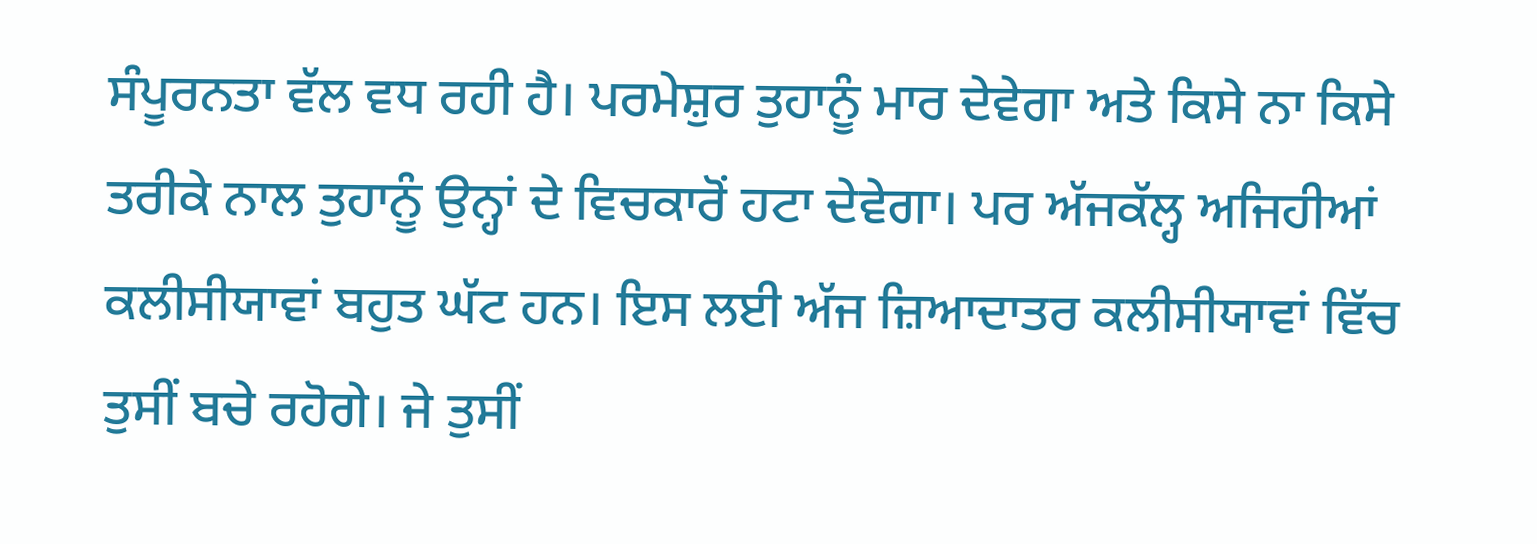ਸੰਪੂਰਨਤਾ ਵੱਲ ਵਧ ਰਹੀ ਹੈ। ਪਰਮੇਸ਼ੁਰ ਤੁਹਾਨੂੰ ਮਾਰ ਦੇਵੇਗਾ ਅਤੇ ਕਿਸੇ ਨਾ ਕਿਸੇ ਤਰੀਕੇ ਨਾਲ ਤੁਹਾਨੂੰ ਉਨ੍ਹਾਂ ਦੇ ਵਿਚਕਾਰੋਂ ਹਟਾ ਦੇਵੇਗਾ। ਪਰ ਅੱਜਕੱਲ੍ਹ ਅਜਿਹੀਆਂ ਕਲੀਸੀਯਾਵਾਂ ਬਹੁਤ ਘੱਟ ਹਨ। ਇਸ ਲਈ ਅੱਜ ਜ਼ਿਆਦਾਤਰ ਕਲੀਸੀਯਾਵਾਂ ਵਿੱਚ ਤੁਸੀਂ ਬਚੇ ਰਹੋਗੇ। ਜੇ ਤੁਸੀਂ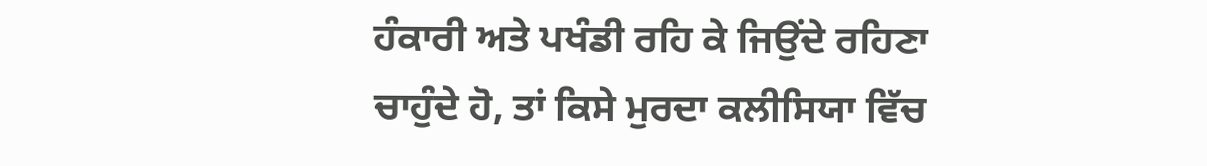ਹੰਕਾਰੀ ਅਤੇ ਪਖੰਡੀ ਰਹਿ ਕੇ ਜਿਉਂਦੇ ਰਹਿਣਾ ਚਾਹੁੰਦੇ ਹੋ, ਤਾਂ ਕਿਸੇ ਮੁਰਦਾ ਕਲੀਸਿਯਾ ਵਿੱਚ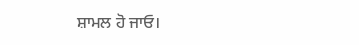ਸ਼ਾਮਲ ਹੋ ਜਾਓ।